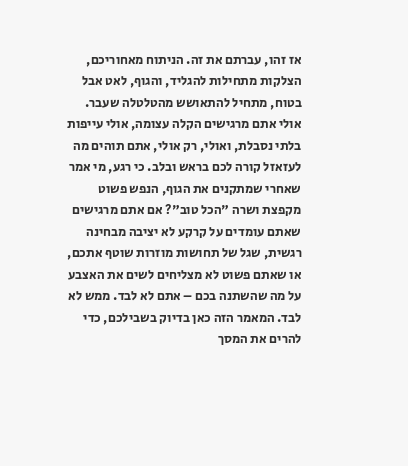אז זהו, עברתם את זה. הניתוח מאחוריכם, הצלקות מתחילות להגליד, והגוף, לאט אבל בטוח, מתחיל להתאושש מהטלטלה שעבר. אולי אתם מרגישים הקלה עצומה, אולי עייפות בלתי נסבלת, ואולי, רק אולי, אתם תוהים מה לעזאזל קורה לכם בראש ובלב. כי רגע, מי אמר שאחרי שמתקנים את הגוף, הנפש פשוט מקפצת ושרה "הכל טוב"? אם אתם מרגישים שאתם עומדים על קרקע לא יציבה מבחינה רגשית, שגל של תחושות מוזרות שוטף אתכם, או שאתם פשוט לא מצליחים לשים את האצבע על מה שהשתנה בכם – אתם לא לבד. ממש לא לבד. המאמר הזה כאן בדיוק בשבילכם, כדי להרים את המסך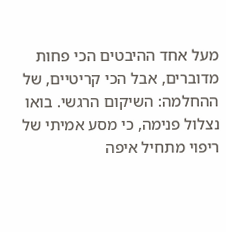מעל אחד ההיבטים הכי פחות מדוברים, אבל הכי קריטיים, של ההחלמה: השיקום הרגשי. בואו נצלול פנימה, כי מסע אמיתי של ריפוי מתחיל איפה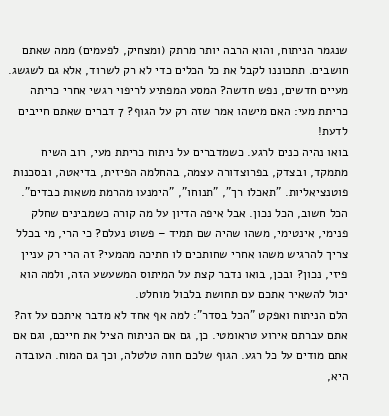שנגמר הניתוח, והוא הרבה יותר מרתק (ומצחיק, לפעמים) ממה שאתם חושבים. תתכוננו לקבל את כל הכלים כדי לא רק לשרוד, אלא גם לשגשג.
מעיים חדשים, נפש חדשה? המסע המפתיע לריפוי רגשי אחרי כריתה
כריתת מעי: האם מישהו אמר שזה רק על הגוף? 7 דברים שאתם חייבים לדעת!
בואו נהיה כנים לרגע. כשמדברים על ניתוח כריתת מעי, רוב השיח מתמקד, ובצדק, בפרוצדורה עצמה, בהחלמה הפיזית, בדיאטה, ובסכנות פוטנציאליות. "תאכלו רך", "תנוחו", "הימנעו מהרמת משאות כבדים". הכל חשוב, הכל נכון. אבל איפה הדיון על מה קורה כשמבינים שחלק פנימי, אינטימי, משהו שהיה שם תמיד – פשוט נעלם? כי הרי, מי בכלל צריך להרגיש משהו אחרי שחותכים לו חתיכה מהמעי? זה הרי רק עניין פיזי, נכון? ובכן, בואו נדבר קצת על המיתוס המשעשע הזה, ולמה הוא יכול להשאיר אתכם עם תחושת בלבול מוחלט.
הלם הניתוח ואפקט "הכל בסדר": למה אף אחד לא מדבר איתכם על זה?
אתם עברתם אירוע טראומטי. כן, גם אם הניתוח הציל את חייכם, וגם אם אתם מודים על כל רגע. הגוף שלכם חווה טלטלה, וכך גם המוח. העובדה היא,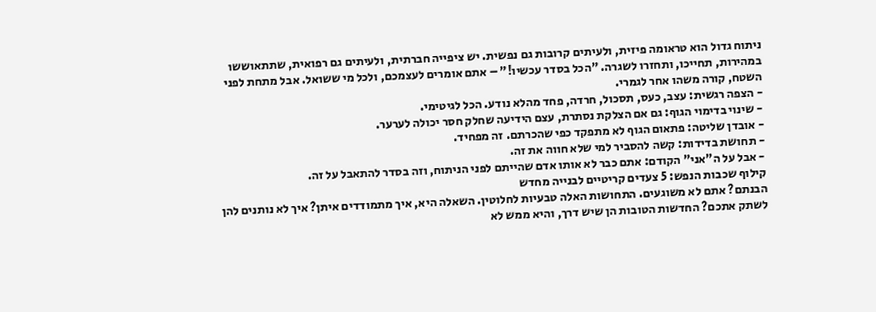ניתוח גדול הוא טראומה פיזית, ולעיתים קרובות גם נפשית. יש ציפייה חברתית, ולעיתים גם רפואית, שתתאוששו במהירות, תחייכו, ותחזרו לשגרה. "הכל בסדר עכשיו!" – אתם אומרים לעצמכם, ולכל מי ששואל. אבל מתחת לפני השטח, קורה משהו אחר לגמרי.
- הצפה רגשית: עצב, כעס, תסכול, חרדה, פחד מהלא נודע. הכל לגיטימי.
- שינוי בדימוי הגוף: גם אם הצלקת נסתרת, עצם הידיעה שחלק חסר יכולה לערער.
- אובדן שליטה: פתאום הגוף לא מתפקד כפי שהכרתם. זה מפחיד.
- תחושת בדידות: קשה להסביר למי שלא חווה את זה.
- אבל על ה"אני" הקודם: אתם כבר לא אותו אדם שהייתם לפני הניתוח, וזה בסדר להתאבל על זה.
קילוף שכבות הנפש: 5 צעדים קריטיים לבנייה מחדש
הבנתם? אתם לא משוגעים. התחושות האלה טבעיות לחלוטין. השאלה היא, איך מתמודדים איתן? איך לא נותנים להן לשתק אתכם? החדשות הטובות הן שיש דרך, והיא ממש לא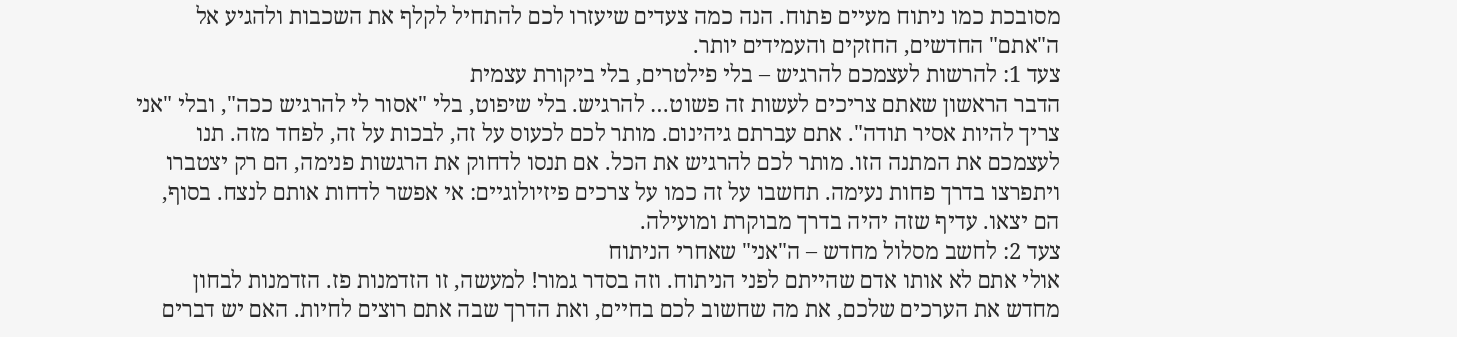מסובכת כמו ניתוח מעיים פתוח. הנה כמה צעדים שיעזרו לכם להתחיל לקלף את השכבות ולהגיע אל ה"אתם" החדשים, החזקים והעמידים יותר.
צעד 1: להרשות לעצמכם להרגיש – בלי פילטרים, בלי ביקורת עצמית
הדבר הראשון שאתם צריכים לעשות זה פשוט… להרגיש. בלי שיפוט, בלי "אסור לי להרגיש ככה", ובלי "אני צריך להיות אסיר תודה". אתם עברתם גיהינום. מותר לכם לכעוס על זה, לבכות על זה, לפחד מזה. תנו לעצמכם את המתנה הזו. מותר לכם להרגיש את הכל. אם תנסו לדחוק את הרגשות פנימה, הם רק יצטברו ויתפרצו בדרך פחות נעימה. תחשבו על זה כמו על צרכים פיזיולוגיים: אי אפשר לדחות אותם לנצח. בסוף, הם יצאו. עדיף שזה יהיה בדרך מבוקרת ומועילה.
צעד 2: לחשב מסלול מחדש – ה"אני" שאחרי הניתוח
אולי אתם לא אותו אדם שהייתם לפני הניתוח. וזה בסדר גמור! למעשה, זו הזדמנות פז. הזדמנות לבחון מחדש את הערכים שלכם, את מה שחשוב לכם בחיים, ואת הדרך שבה אתם רוצים לחיות. האם יש דברים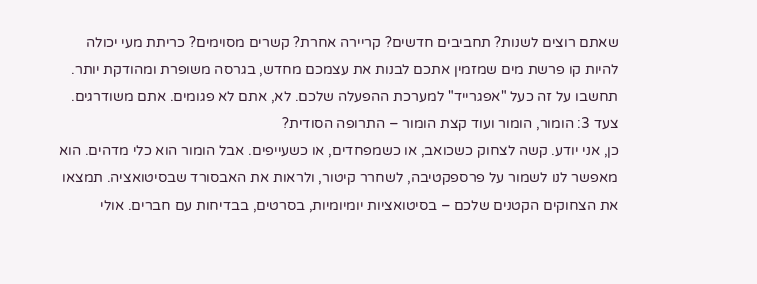שאתם רוצים לשנות? תחביבים חדשים? קריירה אחרת? קשרים מסוימים? כריתת מעי יכולה להיות קו פרשת מים שמזמין אתכם לבנות את עצמכם מחדש, בגרסה משופרת ומהודקת יותר. תחשבו על זה כעל "אפגרייד" למערכת ההפעלה שלכם. לא, אתם לא פגומים. אתם משודרגים.
צעד 3: הומור, הומור ועוד קצת הומור – התרופה הסודית?
כן, אני יודע. קשה לצחוק כשכואב, או כשמפחדים, או כשעייפים. אבל הומור הוא כלי מדהים. הוא מאפשר לנו לשמור על פרספקטיבה, לשחרר קיטור, ולראות את האבסורד שבסיטואציה. תמצאו את הצחוקים הקטנים שלכם – בסיטואציות יומיומיות, בסרטים, בבדיחות עם חברים. אולי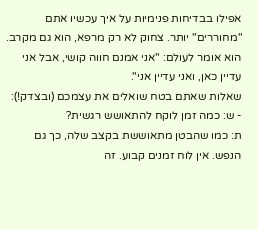אפילו בבדיחות פנימיות על איך עכשיו אתם "מחוררים" יותר. צחוק לא רק מרפא, הוא גם מקרב. הוא אומר לעולם: "אני אמנם חווה קושי, אבל אני עדיין כאן, ואני עדיין אני".
שאלות שאתם בטח שואלים את עצמכם (ובצדק!):
- ש: כמה זמן לוקח להתאושש רגשית?
ת: כמו שהבטן מתאוששת בקצב שלה, כך גם הנפש. אין לוח זמנים קבוע. זה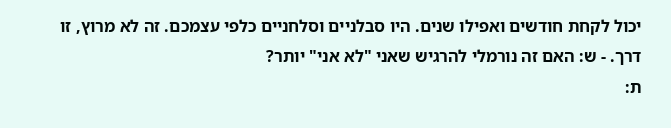יכול לקחת חודשים ואפילו שנים. היו סבלניים וסלחניים כלפי עצמכם. זה לא מרוץ, זו דרך. - ש: האם זה נורמלי להרגיש שאני "לא אני" יותר?
ת: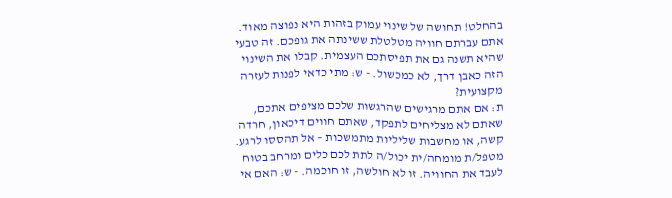בהחלט! תחושה של שינוי עמוק בזהות היא נפוצה מאוד. אתם עברתם חוויה מטלטלת ששינתה את גופכם. זה טבעי שהיא תשנה גם את תפיסתכם העצמית. קבלו את השינוי הזה כאבן דרך, לא כמכשול. - ש: מתי כדאי לפנות לעזרה מקצועית?
ת: אם אתם מרגישים שהרגשות שלכם מציפים אתכם, שאתם לא מצליחים לתפקד, שאתם חווים דיכאון, חרדה קשה, או מחשבות שליליות מתמשכות – אל תהססו לרגע. מטפל/ת מומחה/ית יכול/ה לתת לכם כלים ומרחב בטוח לעבד את החוויה. זו לא חולשה, זו חוכמה. - ש: האם אי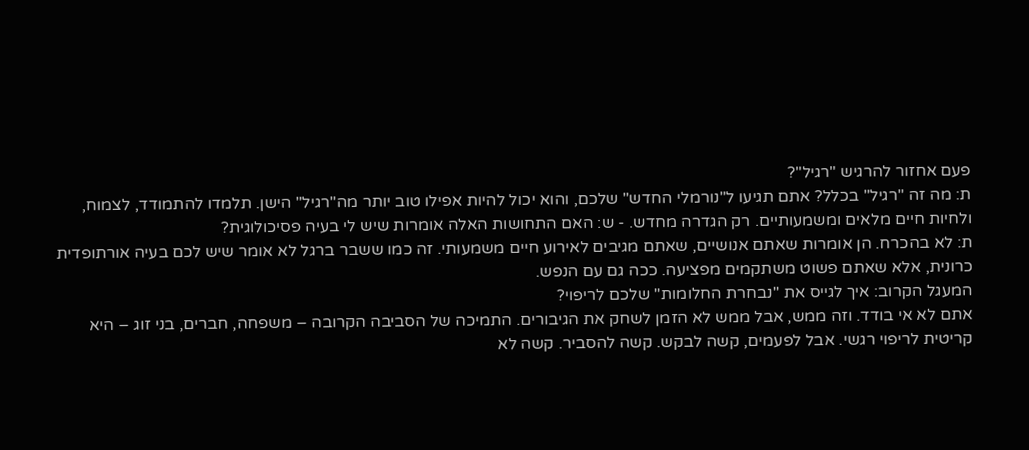פעם אחזור להרגיש "רגיל"?
ת: מה זה "רגיל" בכלל? אתם תגיעו ל"נורמלי החדש" שלכם, והוא יכול להיות אפילו טוב יותר מה"רגיל" הישן. תלמדו להתמודד, לצמוח, ולחיות חיים מלאים ומשמעותיים. רק הגדרה מחדש. - ש: האם התחושות האלה אומרות שיש לי בעיה פסיכולוגית?
ת: לא בהכרח. הן אומרות שאתם אנושיים, שאתם מגיבים לאירוע חיים משמעותי. זה כמו ששבר ברגל לא אומר שיש לכם בעיה אורתופדית כרונית, אלא שאתם פשוט משתקמים מפציעה. ככה גם עם הנפש.
המעגל הקרוב: איך לגייס את "נבחרת החלומות" שלכם לריפוי?
אתם לא אי בודד. וזה ממש, אבל ממש לא הזמן לשחק את הגיבורים. התמיכה של הסביבה הקרובה – משפחה, חברים, בני זוג – היא קריטית לריפוי רגשי. אבל לפעמים, קשה לבקש. קשה להסביר. קשה לא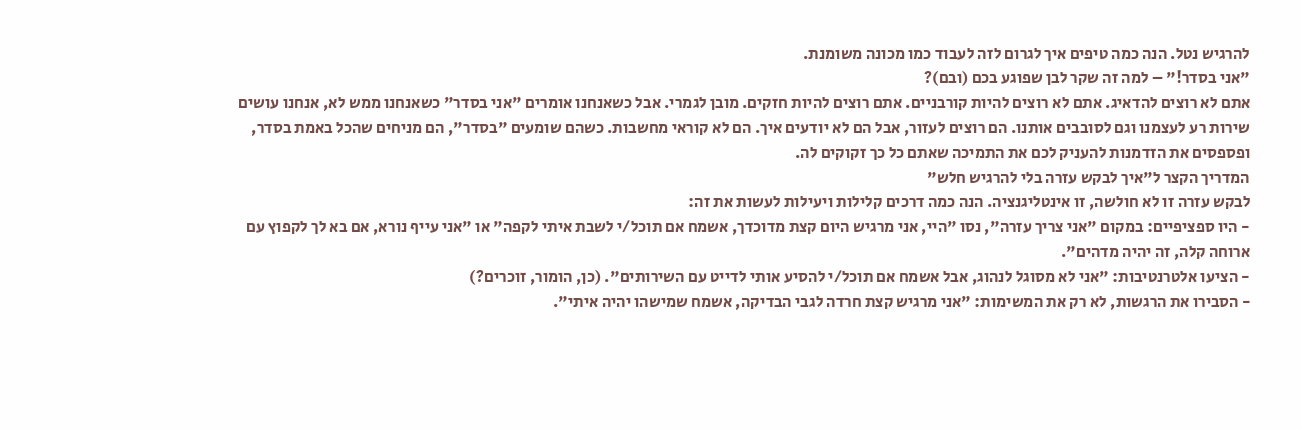להרגיש נטל. הנה כמה טיפים איך לגרום לזה לעבוד כמו מכונה משומנת.
"אני בסדר!" – למה זה שקר לבן שפוגע בכם (ובם)?
אתם לא רוצים להדאיג. אתם לא רוצים להיות קורבניים. אתם רוצים להיות חזקים. מובן לגמרי. אבל כשאנחנו אומרים "אני בסדר" כשאנחנו ממש לא, אנחנו עושים שירות רע לעצמנו וגם לסובבים אותנו. הם רוצים לעזור, אבל הם לא יודעים איך. הם לא קוראי מחשבות. כשהם שומעים "בסדר", הם מניחים שהכל באמת בסדר, ופספסים את הזדמנות להעניק לכם את התמיכה שאתם כל כך זקוקים לה.
המדריך הקצר ל"איך לבקש עזרה בלי להרגיש חלש"
לבקש עזרה זו לא חולשה, זו אינטליגנציה. הנה כמה דרכים קלילות ויעילות לעשות את זה:
- היו ספציפיים: במקום "אני צריך עזרה", נסו "היי, אני מרגיש היום קצת מדוכדך, אשמח אם תוכל/י לשבת איתי לקפה" או "אני עייף נורא, אם בא לך לקפוץ עם ארוחה קלה, זה יהיה מדהים".
- הציעו אלטרנטיבות: "אני לא מסוגל לנהוג, אבל אשמח אם תוכל/י להסיע אותי לדייט עם השירותים". (כן, הומור, זוכרים?)
- הסבירו את הרגשות, לא רק את המשימות: "אני מרגיש קצת חרדה לגבי הבדיקה, אשמח שמישהו יהיה איתי".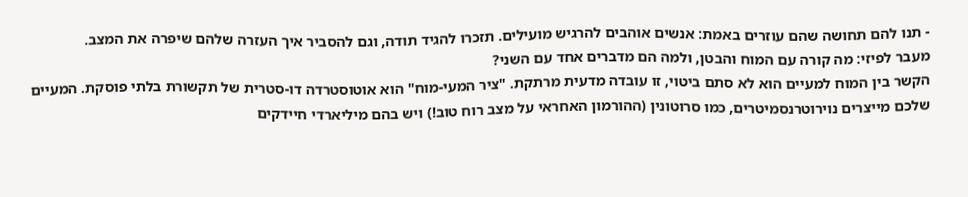- תנו להם תחושה שהם עוזרים באמת: אנשים אוהבים להרגיש מועילים. תזכרו להגיד תודה, וגם להסביר איך העזרה שלהם שיפרה את המצב.
מעבר לפיזי: מה קורה עם המוח והבטן, ולמה הם מדברים אחד עם השני?
הקשר בין המוח למעיים הוא לא סתם ביטוי, זו עובדה מדעית מרתקת. "ציר המעי-מוח" הוא אוטוסטרדה דו-סטרית של תקשורת בלתי פוסקת. המעיים שלכם מייצרים נוירוטרנסמיטרים, כמו סרוטונין (ההורמון האחראי על מצב רוח טוב!) ויש בהם מיליארדי חיידקים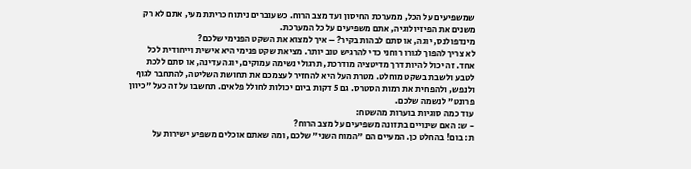שמשפיעים על הכל, ממערכת החיסון ועד מצב הרוח. כשעוברים ניתוח כריתת מעי, אתם לא רק משנים את הפיזיולוגיה, אתם משפיעים על כל המערכת.
מינדפולנס, יוגה, או סתם לבהות בקיר? – איך למצוא את השקט הפנימי שלכם?
לא צריך להפוך לגורו רוחני כדי להרגיש טוב יותר. מציאת שקט פנימי היא אישית וייחודית לכל אחד. זה יכול להיות דרך מדיטציה מודרכת, תרגולי נשימה עמוקים, יוגה עדינה, או סתם ללכת לטבע ולשבת בשקט מוחלט. מטרת העל היא להחזיר לעצמכם את תחושת השליטה, להתחבר לגוף ולנפש, ולהפחית את רמות הסטרס. גם 5 דקות ביום יכולות לחולל פלאים. תחשבו על זה כעל "כיוון פרונט" לנשמה שלכם.
עוד כמה סוגיות בוערות מהשטח:
- ש: האם שינויים בתזונה משפיעים על מצב הרוח?
ת: בום! בהחלט כן. המעיים הם "המוח השני" שלכם, ומה שאתם אוכלים משפיע ישירות על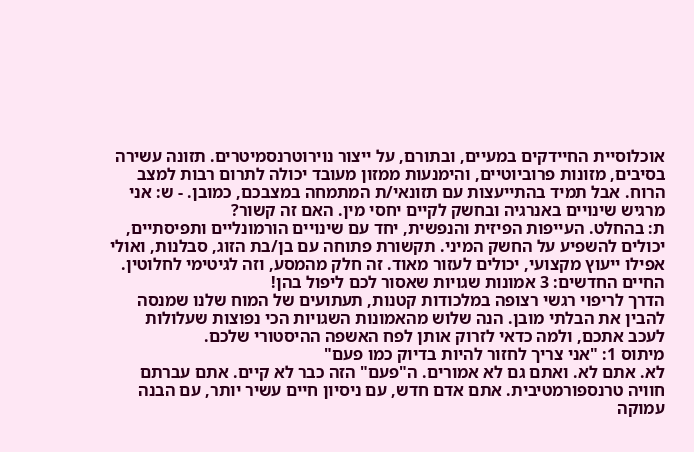אוכלוסיית החיידקים במעיים, ובתורם, על ייצור נוירוטרנסמיטרים. תזונה עשירה בסיבים, מזונות פרוביוטיים, והימנעות ממזון מעובד יכולה לתרום רבות למצב הרוח. אבל תמיד בהתייעצות עם תזונאי/ת המתמחה במצבכם, כמובן. - ש: אני מרגיש שינויים באנרגיה ובחשק לקיים יחסי מין. האם זה קשור?
ת: בהחלט. העייפות הפיזית והנפשית, יחד עם שינויים הורמונליים ותפיסתיים, יכולים להשפיע על החשק המיני. תקשורת פתוחה עם בן/בת הזוג, סבלנות, ואולי אפילו ייעוץ מקצועי, יכולים לעזור מאוד. זה חלק מהמסע, וזה לגיטימי לחלוטין.
החיים החדשים: 3 אמונות שגויות שאסור לכם ליפול בהן!
הדרך לריפוי רגשי רצופה במלכודות קטנות, תעתועים של המוח שלנו שמנסה להבין את הבלתי מובן. הנה שלוש מהאמונות השגויות הכי נפוצות שעלולות לעכב אתכם, ולמה כדאי לזרוק אותן לפח האשפה ההיסטורי שלכם.
מיתוס 1: "אני צריך לחזור להיות בדיוק כמו פעם"
לא. אתם לא. ואתם גם לא אמורים. ה"פעם" הזה כבר לא קיים. אתם עברתם חוויה טרנספורמטיבית. אתם אדם חדש, עם ניסיון חיים עשיר יותר, עם הבנה עמוקה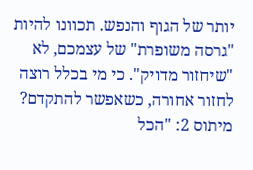יותר של הגוף והנפש. תכוונו להיות "גרסה משופרת" של עצמכם, לא "שיחזור מדויק". כי מי בכלל רוצה לחזור אחורה, כשאפשר להתקדם?
מיתוס 2: "הכל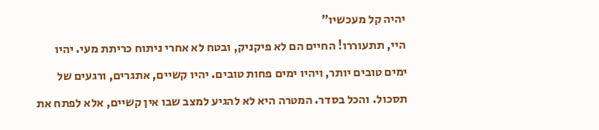יהיה קל מעכשיו"
היי, תתעוררו! החיים הם לא פיקניק, ובטח לא אחרי ניתוח כריתת מעי. יהיו ימים טובים יותר, ויהיו ימים פחות טובים. יהיו קשיים, אתגרים, ורגעים של תסכול. והכל בסדר. המטרה היא לא להגיע למצב שבו אין קשיים, אלא לפתח את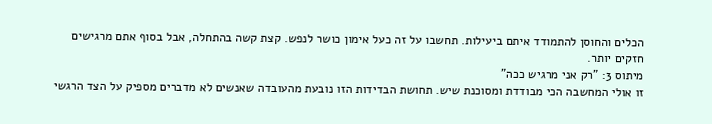הכלים והחוסן להתמודד איתם ביעילות. תחשבו על זה כעל אימון כושר לנפש. קצת קשה בהתחלה, אבל בסוף אתם מרגישים חזקים יותר.
מיתוס 3: "רק אני מרגיש ככה"
זו אולי המחשבה הכי מבודדת ומסוכנת שיש. תחושת הבדידות הזו נובעת מהעובדה שאנשים לא מדברים מספיק על הצד הרגשי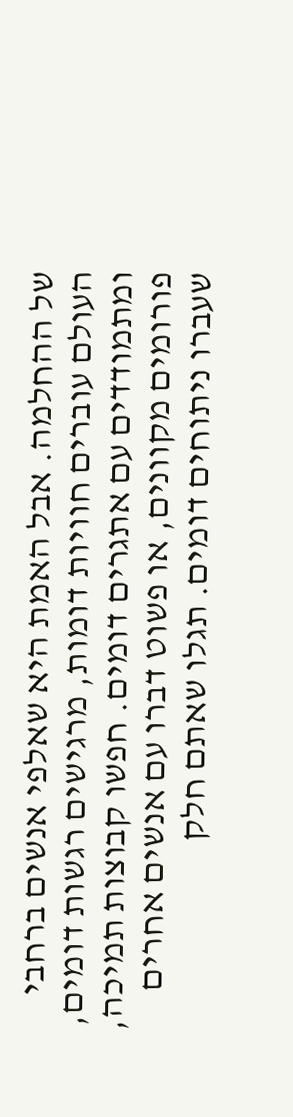של ההחלמה. אבל האמת היא שאלפי אנשים ברחבי העולם עוברים חוויות דומות, מרגישים רגשות דומים, ומתמודדים עם אתגרים דומים. חפשו קבוצות תמיכה, פורומים מקוונים, או פשוט דברו עם אנשים אחרים שעברו ניתוחים דומים. תגלו שאתם חלק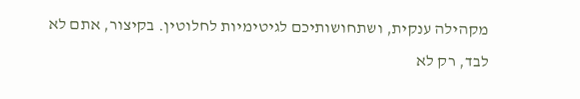מקהילה ענקית, ושתחושותיכם לגיטימיות לחלוטין. בקיצור, אתם לא לבד, רק לא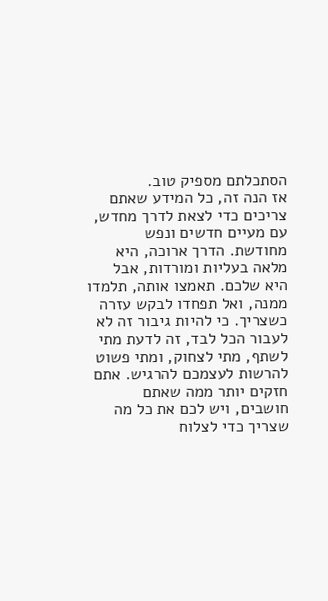הסתכלתם מספיק טוב.
אז הנה זה, כל המידע שאתם צריכים כדי לצאת לדרך מחדש, עם מעיים חדשים ונפש מחודשת. הדרך ארוכה, היא מלאה בעליות ומורדות, אבל היא שלכם. תאמצו אותה, תלמדו ממנה, ואל תפחדו לבקש עזרה כשצריך. כי להיות גיבור זה לא לעבור הכל לבד, זה לדעת מתי לשתף, מתי לצחוק, ומתי פשוט להרשות לעצמכם להרגיש. אתם חזקים יותר ממה שאתם חושבים, ויש לכם את כל מה שצריך כדי לצלוח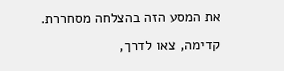את המסע הזה בהצלחה מסחררת. קדימה, צאו לדרך,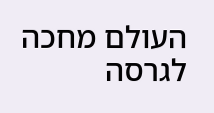העולם מחכה לגרסה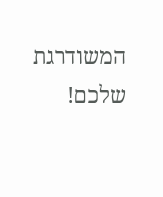המשודרגת שלכם!